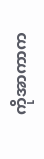ကိုအာကာက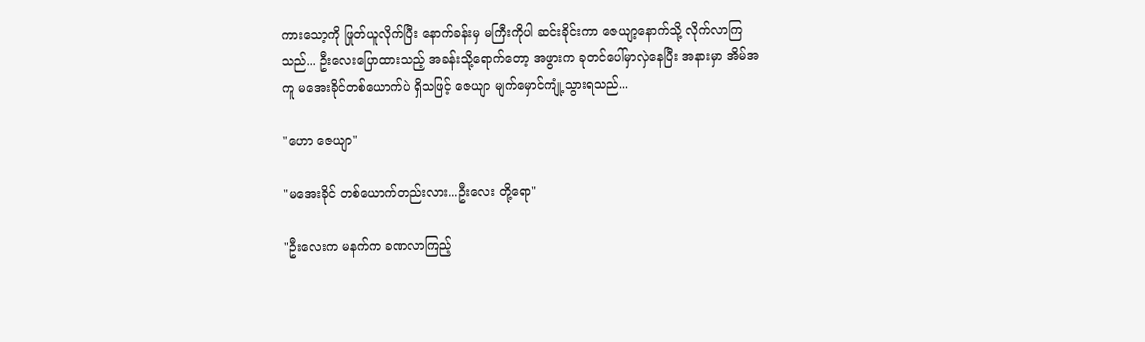ကားသော့ကို ဖြုတ်ယူလိုက်ပြီး နောက်ခန်းမှ မကြီးကိုပါ ဆင်းခိုင်းကာ ဇေယျာ့နောက်သို့ လိုက်လာကြသည်... ဦးလေးပြောထားသည့် အခန်းသို့ရောက်တော့ အဖွားက ခုတင်ပေါ်မှာလှဲနေပြီး အနားမှာ အိမ်အကူ မအေးခိုင်တစ်ယောက်ပဲ ရှိသဖြင့် ဇေယျာ မျက်မှောင်ကျုံ့သွားရသည်...

"ဟော ဇေယျာ"

"မအေးခိုင် တစ်ယောက်တည်းလား...ဦးလေး တို့ရော"

"ဦးလေးက မနက်က ခဏလာကြည့်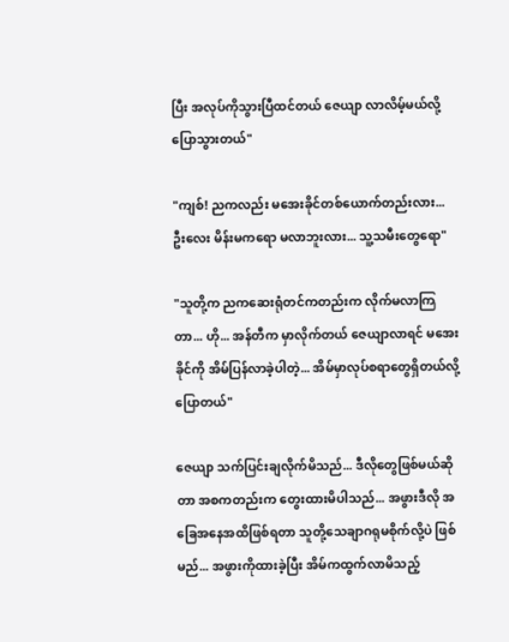ပြီး အလုပ်ကိုသွားပြီထင်တယ် ဇေယျာ လာလိမ့်မယ်လို့ ပြောသွားတယ်"

"ကျစ်! ညကလည်း မအေးခိုင်တစ်ယောက်တည်းလား... ဦးလေး မိန်းမကရော မလာဘူးလား... သူ့သမီးတွေရော"

"သူတို့က ညကဆေးရုံတင်ကတည်းက လိုက်မလာကြတာ... ဟို... အန်တီက မှာလိုက်တယ် ဇေယျာလာရင် မအေးခိုင်ကို အိမ်ပြန်လာခဲ့ပါတဲ့... အိမ်မှာလုပ်စရာတွေရှိတယ်လို့ပြောတယ်"

ဇေယျာ သက်ပြင်းချလိုက်မိသည်... ဒီလိုတွေဖြစ်မယ်ဆိုတာ အစကတည်းက တွေးထားမိပါသည်... အဖွားဒီလို အခြေအနေအထိဖြစ်ရတာ သူတို့သေချာဂရုမစိုက်လို့ပဲ ဖြစ်မည်... အဖွားကိုထားခဲ့ပြီး အိမ်ကထွက်လာမိသည့်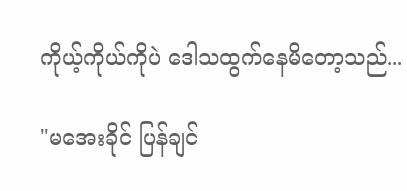ကိုယ့်ကိုယ်ကိုပဲ ဒေါသထွက်နေမိတော့သည်...

"မအေးခိုင် ပြန်ချင်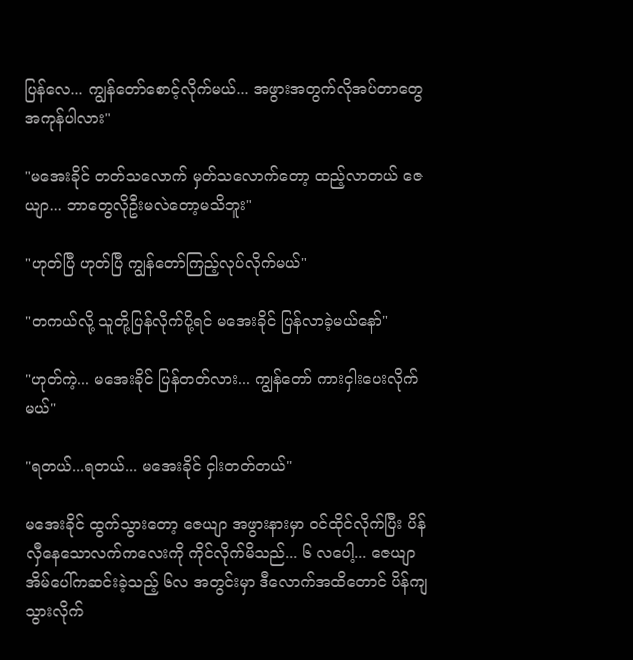ပြန်လေ... ကျွန်တော်စောင့်လိုက်မယ်... အဖွားအတွက်လိုအပ်တာတွေ အကုန်ပါလား"

"မအေးခိုင် တတ်သလောက် မှတ်သလောက်တော့ ထည့်လာတယ် ဇေယျာ... ဘာတွေလိုဦးမလဲတော့မသိဘူး"

"ဟုတ်ပြီ ဟုတ်ပြီ ကျွန်တော်ကြည့်လုပ်လိုက်မယ်"

"တကယ်လို့ သူတို့ပြန်လိုက်ပို့ရင် မအေးခိုင် ပြန်လာခဲ့မယ်နော်"

"ဟုတ်ကဲ့... မအေးခိုင် ပြန်တတ်လား... ကျွန်တော် ကားငှါးပေးလိုက်မယ်"

"ရတယ်...ရတယ်... မအေးခိုင် ငှါးတတ်တယ်"

မအေးခိုင် ထွက်သွားတော့ ဇေယျာ အဖွားနားမှာ ဝင်ထိုင်လိုက်ပြီး ပိန်လှီနေသောလက်ကလေးကို ကိုင်လိုက်မိသည်... ၆ လပေါ့... ဇေယျာ အိမ်ပေါ်ကဆင်းခဲ့သည့် ၆လ အတွင်းမှာ ဒီလောက်အထိတောင် ပိန်ကျသွားလိုက်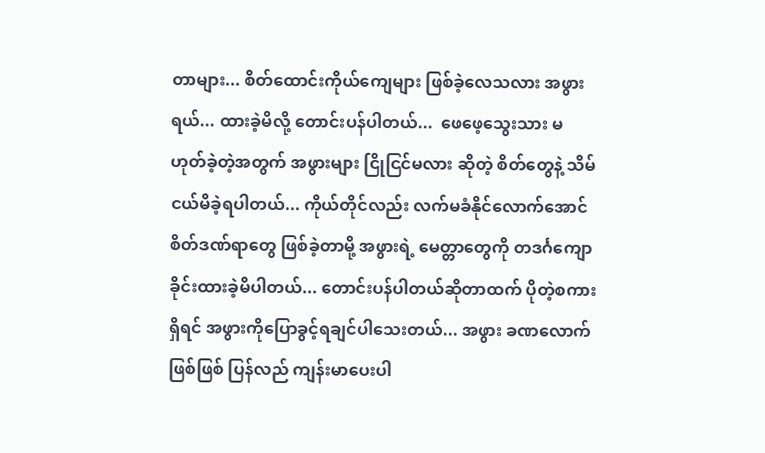တာများ... စိတ်ထောင်းကိုယ်ကျေများ ဖြစ်ခဲ့လေသလား အဖွားရယ်... ထားခဲ့မိလို့ တောင်းပန်ပါတယ်...  ဖေဖေ့သွေးသား မဟုတ်ခဲ့တဲ့အတွက် အဖွားများ ငြိုငြင်မလား ဆိုတဲ့ စိတ်တွေနဲ့ သိမ်ငယ်မိခဲ့ရပါတယ်... ကိုယ်တိုင်လည်း လက်မခံနိုင်လောက်အောင် စိတ်ဒဏ်ရာတွေ ဖြစ်ခဲ့တာမို့ အဖွားရဲ့ မေတ္တာတွေကို တဒင်္ဂကျောခိုင်းထားခဲ့မိပါတယ်... တောင်းပန်ပါတယ်ဆိုတာထက် ပိုတဲ့စကားရှိရင် အဖွားကိုပြောခွင့်ရချင်ပါသေးတယ်... အဖွား ခဏလောက်ဖြစ်ဖြစ် ပြန်လည် ကျန်းမာပေးပါ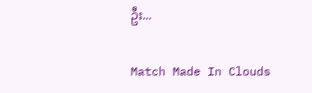ဦး...

Match Made In Clouds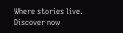Where stories live. Discover now